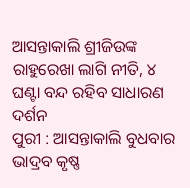ଆସନ୍ତାକାଲି ଶ୍ରୀଜିଉଙ୍କ ରାହୁରେଖା ଲାଗି ନୀତି, ୪ ଘଣ୍ଟା ବନ୍ଦ ରହିବ ସାଧାରଣ ଦର୍ଶନ
ପୁରୀ : ଆସନ୍ତାକାଲି ବୁଧବାର ଭାଦ୍ରବ କୃଷ୍ଣ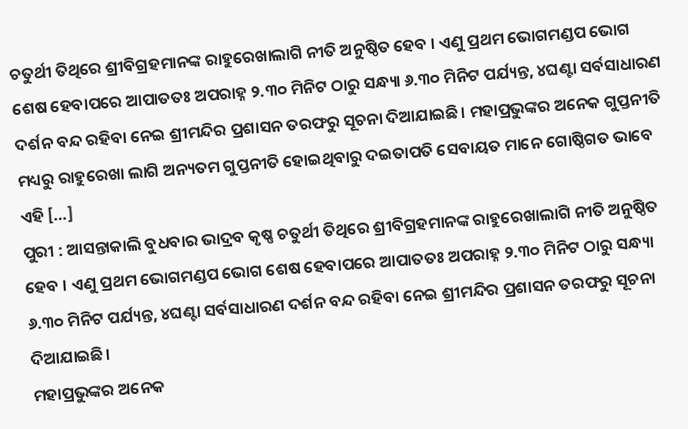ଚତୁର୍ଥୀ ତିଥିରେ ଶ୍ରୀବିଗ୍ରହମାନଙ୍କ ରାହୁରେଖାଲାଗି ନୀତି ଅନୁଷ୍ଠିତ ହେବ । ଏଣୁ ପ୍ରଥମ ଭୋଗମଣ୍ଡପ ଭୋଗ ଶେଷ ହେବାପରେ ଆପାତତଃ ଅପରାହ୍ନ ୨.୩୦ ମିନିଟ ଠାରୁ ସନ୍ଧ୍ୟା ୬.୩୦ ମିନିଟ ପର୍ଯ୍ୟନ୍ତ, ୪ଘଣ୍ଟା ସର୍ବସାଧାରଣ ଦର୍ଶନ ବନ୍ଦ ରହିବା ନେଇ ଶ୍ରୀମନ୍ଦିର ପ୍ରଶାସନ ତରଫରୁ ସୂଚନା ଦିଆଯାଇଛି। ମହାପ୍ରଭୁଙ୍କର ଅନେକ ଗୁପ୍ତନୀତି ମଧ୍ୟରୁ ରାହୁରେଖା ଲାଗି ଅନ୍ୟତମ ଗୁପ୍ତନୀତି ହୋଇଥିବାରୁ ଦଇତାପତି ସେବାୟତ ମାନେ ଗୋଷ୍ଠିଗତ ଭାବେ ଏହି […]
ପୁରୀ : ଆସନ୍ତାକାଲି ବୁଧବାର ଭାଦ୍ରବ କୃଷ୍ଣ ଚତୁର୍ଥୀ ତିଥିରେ ଶ୍ରୀବିଗ୍ରହମାନଙ୍କ ରାହୁରେଖାଲାଗି ନୀତି ଅନୁଷ୍ଠିତ ହେବ । ଏଣୁ ପ୍ରଥମ ଭୋଗମଣ୍ଡପ ଭୋଗ ଶେଷ ହେବାପରେ ଆପାତତଃ ଅପରାହ୍ନ ୨.୩୦ ମିନିଟ ଠାରୁ ସନ୍ଧ୍ୟା ୬.୩୦ ମିନିଟ ପର୍ଯ୍ୟନ୍ତ, ୪ଘଣ୍ଟା ସର୍ବସାଧାରଣ ଦର୍ଶନ ବନ୍ଦ ରହିବା ନେଇ ଶ୍ରୀମନ୍ଦିର ପ୍ରଶାସନ ତରଫରୁ ସୂଚନା ଦିଆଯାଇଛି।
ମହାପ୍ରଭୁଙ୍କର ଅନେକ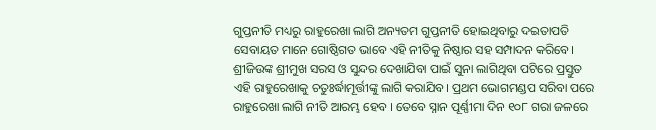ଗୁପ୍ତନୀତି ମଧ୍ୟରୁ ରାହୁରେଖା ଲାଗି ଅନ୍ୟତମ ଗୁପ୍ତନୀତି ହୋଇଥିବାରୁ ଦଇତାପତି ସେବାୟତ ମାନେ ଗୋଷ୍ଠିଗତ ଭାବେ ଏହି ନୀତିକୁ ନିଷ୍ଠାର ସହ ସମ୍ପାଦନ କରିବେ। ଶ୍ରୀଜିଉଙ୍କ ଶ୍ରୀମୁଖ ସରସ ଓ ସୁନ୍ଦର ଦେଖାଯିବା ପାଇଁ ସୁନା ଲାଗିଥିବା ପଟିରେ ପ୍ରସ୍ତୁତ ଏହି ରାହୁରେଖାକୁ ଚତୁଃର୍ଦ୍ଧାମୂର୍ତ୍ତୀଙ୍କୁ ଲାଗି କରାଯିବ। ପ୍ରଥମ ଭୋଗମଣ୍ଡପ ସରିବା ପରେ ରାହୁରେଖା ଲାଗି ନୀତି ଆରମ୍ଭ ହେବ । ତେବେ ସ୍ନାନ ପୂର୍ଣ୍ଣୀମା ଦିନ ୧୦୮ ଗରା ଜଳରେ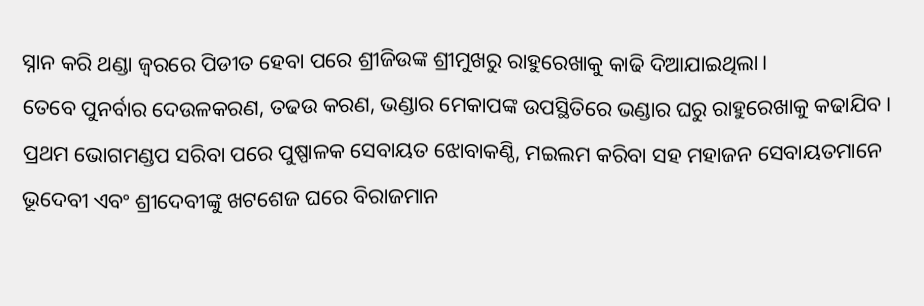ସ୍ନାନ କରି ଥଣ୍ଡା ଜ୍ୱରରେ ପିଡୀତ ହେବା ପରେ ଶ୍ରୀଜିଉଙ୍କ ଶ୍ରୀମୁଖରୁ ରାହୁରେଖାକୁ କାଢି ଦିଆଯାଇଥିଲା।
ତେବେ ପୁନର୍ବାର ଦେଉଳକରଣ, ତଢଉ କରଣ, ଭଣ୍ଡାର ମେକାପଙ୍କ ଉପସ୍ଥିତିରେ ଭଣ୍ଡାର ଘରୁ ରାହୁରେଖାକୁ କଢାଯିବ। ପ୍ରଥମ ଭୋଗମଣ୍ଡପ ସରିବା ପରେ ପୁଷ୍ପାଳକ ସେବାୟତ ଝୋବାକଣ୍ଠି, ମଇଲମ କରିବା ସହ ମହାଜନ ସେବାୟତମାନେ ଭୂଦେବୀ ଏବଂ ଶ୍ରୀଦେବୀଙ୍କୁ ଖଟଶେଜ ଘରେ ବିରାଜମାନ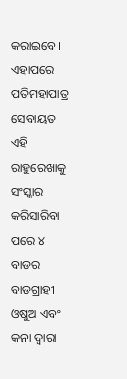କରାଇବେ। ଏହାପରେ ପତିମହାପାତ୍ର ସେବାୟତ ଏହି ରାହୁରେଖାକୁ ସଂସ୍କାର କରିସାରିବା ପରେ ୪ ବାଡର ବାଡଗ୍ରାହୀ ଓଷୁଅ ଏବଂ କନା ଦ୍ୱାରା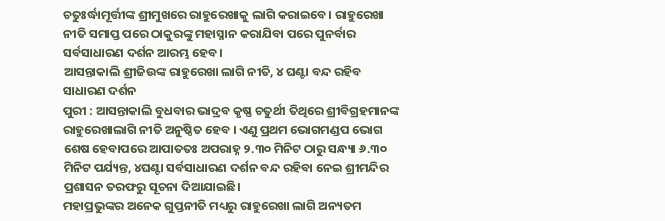ଚତୁଃର୍ଦ୍ଧାମୂର୍ତ୍ତୀଙ୍କ ଶ୍ରୀମୁଖରେ ରାହୁରେଖାକୁ ଲାଗି କରାଇବେ। ରାହୁରେଖା ନୀତି ସମାପ୍ତ ପରେ ଠାକୁରଙ୍କୁ ମହାସ୍ନାନ କରାଯିବା ପରେ ପୁନର୍ବାର ସର୍ବସାଧାରଣ ଦର୍ଶନ ଆରମ୍ଭ ହେବ।
ଆସନ୍ତାକାଲି ଶ୍ରୀଜିଉଙ୍କ ରାହୁରେଖା ଲାଗି ନୀତି, ୪ ଘଣ୍ଟା ବନ୍ଦ ରହିବ ସାଧାରଣ ଦର୍ଶନ
ପୁରୀ : ଆସନ୍ତାକାଲି ବୁଧବାର ଭାଦ୍ରବ କୃଷ୍ଣ ଚତୁର୍ଥୀ ତିଥିରେ ଶ୍ରୀବିଗ୍ରହମାନଙ୍କ ରାହୁରେଖାଲାଗି ନୀତି ଅନୁଷ୍ଠିତ ହେବ । ଏଣୁ ପ୍ରଥମ ଭୋଗମଣ୍ଡପ ଭୋଗ ଶେଷ ହେବାପରେ ଆପାତତଃ ଅପରାହ୍ନ ୨.୩୦ ମିନିଟ ଠାରୁ ସନ୍ଧ୍ୟା ୬.୩୦ ମିନିଟ ପର୍ଯ୍ୟନ୍ତ, ୪ଘଣ୍ଟା ସର୍ବସାଧାରଣ ଦର୍ଶନ ବନ୍ଦ ରହିବା ନେଇ ଶ୍ରୀମନ୍ଦିର ପ୍ରଶାସନ ତରଫରୁ ସୂଚନା ଦିଆଯାଇଛି।
ମହାପ୍ରଭୁଙ୍କର ଅନେକ ଗୁପ୍ତନୀତି ମଧ୍ୟରୁ ରାହୁରେଖା ଲାଗି ଅନ୍ୟତମ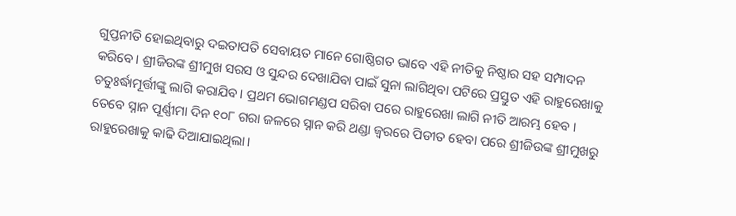ଗୁପ୍ତନୀତି ହୋଇଥିବାରୁ ଦଇତାପତି ସେବାୟତ ମାନେ ଗୋଷ୍ଠିଗତ ଭାବେ ଏହି ନୀତିକୁ ନିଷ୍ଠାର ସହ ସମ୍ପାଦନ କରିବେ। ଶ୍ରୀଜିଉଙ୍କ ଶ୍ରୀମୁଖ ସରସ ଓ ସୁନ୍ଦର ଦେଖାଯିବା ପାଇଁ ସୁନା ଲାଗିଥିବା ପଟିରେ ପ୍ରସ୍ତୁତ ଏହି ରାହୁରେଖାକୁ ଚତୁଃର୍ଦ୍ଧାମୂର୍ତ୍ତୀଙ୍କୁ ଲାଗି କରାଯିବ। ପ୍ରଥମ ଭୋଗମଣ୍ଡପ ସରିବା ପରେ ରାହୁରେଖା ଲାଗି ନୀତି ଆରମ୍ଭ ହେବ । ତେବେ ସ୍ନାନ ପୂର୍ଣ୍ଣୀମା ଦିନ ୧୦୮ ଗରା ଜଳରେ ସ୍ନାନ କରି ଥଣ୍ଡା ଜ୍ୱରରେ ପିଡୀତ ହେବା ପରେ ଶ୍ରୀଜିଉଙ୍କ ଶ୍ରୀମୁଖରୁ ରାହୁରେଖାକୁ କାଢି ଦିଆଯାଇଥିଲା।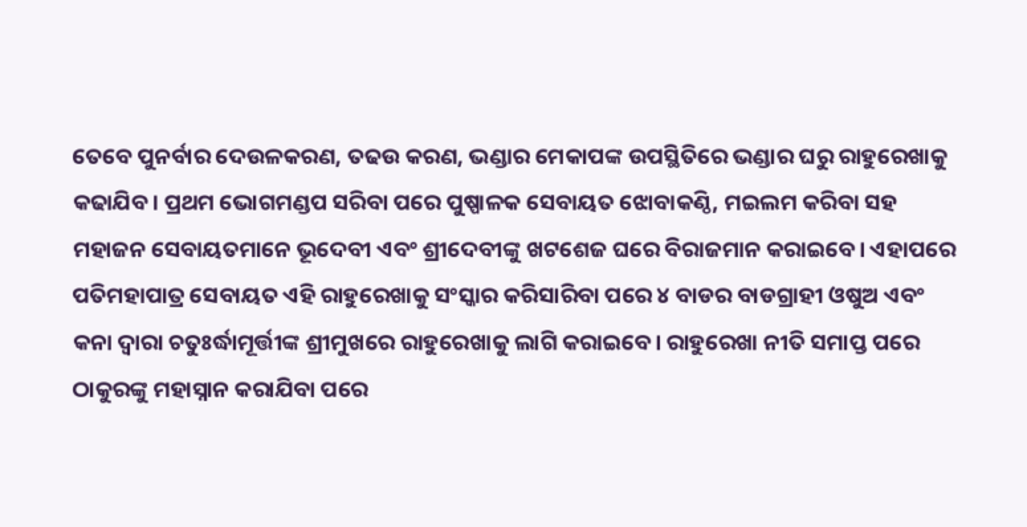ତେବେ ପୁନର୍ବାର ଦେଉଳକରଣ, ତଢଉ କରଣ, ଭଣ୍ଡାର ମେକାପଙ୍କ ଉପସ୍ଥିତିରେ ଭଣ୍ଡାର ଘରୁ ରାହୁରେଖାକୁ କଢାଯିବ। ପ୍ରଥମ ଭୋଗମଣ୍ଡପ ସରିବା ପରେ ପୁଷ୍ପାଳକ ସେବାୟତ ଝୋବାକଣ୍ଠି, ମଇଲମ କରିବା ସହ ମହାଜନ ସେବାୟତମାନେ ଭୂଦେବୀ ଏବଂ ଶ୍ରୀଦେବୀଙ୍କୁ ଖଟଶେଜ ଘରେ ବିରାଜମାନ କରାଇବେ। ଏହାପରେ ପତିମହାପାତ୍ର ସେବାୟତ ଏହି ରାହୁରେଖାକୁ ସଂସ୍କାର କରିସାରିବା ପରେ ୪ ବାଡର ବାଡଗ୍ରାହୀ ଓଷୁଅ ଏବଂ କନା ଦ୍ୱାରା ଚତୁଃର୍ଦ୍ଧାମୂର୍ତ୍ତୀଙ୍କ ଶ୍ରୀମୁଖରେ ରାହୁରେଖାକୁ ଲାଗି କରାଇବେ। ରାହୁରେଖା ନୀତି ସମାପ୍ତ ପରେ ଠାକୁରଙ୍କୁ ମହାସ୍ନାନ କରାଯିବା ପରେ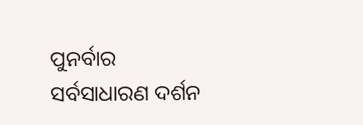ପୁନର୍ବାର ସର୍ବସାଧାରଣ ଦର୍ଶନ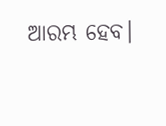ଆରମ୍ଭ ହେବ।